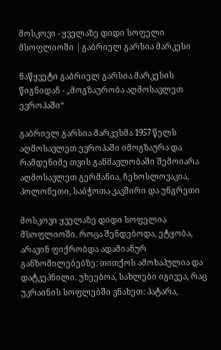მოსკოვი - ყველაზე დიდი სოფელი მსოფლიოში | გაბრიელ გარსია მარკესი

ნაწყვეტი გაბრიელ გარსია მარკესის წიგნიდან - „მოგზაურობა აღმოსავლეთ ევროპაში“

გაბრიელ გარსია მარკესმა 1957 წელს აღმოსავლეთ ევროპაში იმოგზაურა და რამდენიმე თვის განმავლობაში შემოიარა აღმოსავლეთ გერმანია, ჩეხოსლოვაკია, პოლონეთი, საბჭოთა კავშირი და უნგრეთი

მოსკოვი ყველაზე დიდი სოფელია მსოფლიოში. როცა შენდებოდა, ეტყობა, არავინ ფიქრობდა ადამიანურ განზომილებებზე: თითქოს ამოხაპულია და დატკეპნილი. უხეებოა, სახლები იგივეა, რაც უკრაინის სოფლებში ვნახეთ: პატარა,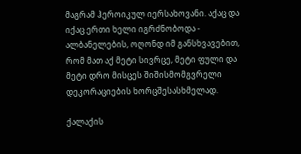მაგრამ ჰეროიკულ იერსახოვანი. აქაც და იქაც ერთი ხელი იგრძნობოდა - ალბანელების, ოღონდ იმ განსხვავებით, რომ მათ აქ მეტი სივრცე, მეტი ფული და მეტი დრო მისცეს შიშისმომგვრელი დეკორაციების ხორცშესასხმელად.

ქალაქის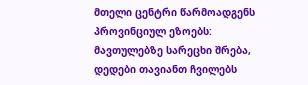მთელი ცენტრი წარმოადგენს პროვინციულ ეზოებს: მავთულებზე სარეცხი შრება, დედები თავიანთ ჩვილებს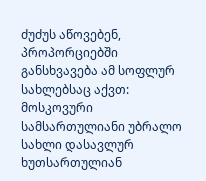ძუძუს აწოვებენ, პროპორციებში განსხვავება ამ სოფლურ სახლებსაც აქვთ: მოსკოვური სამსართულიანი უბრალო სახლი დასავლურ ხუთსართულიან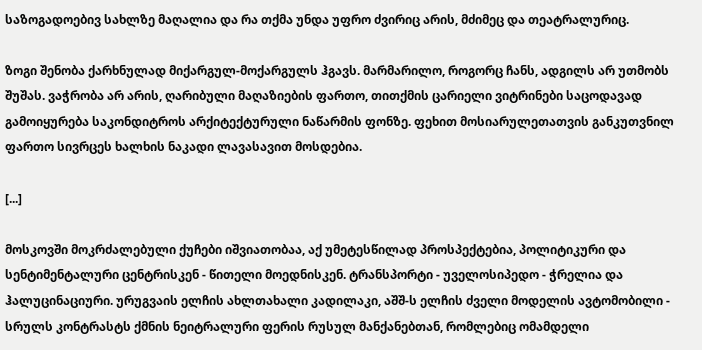საზოგადოებივ სახლზე მაღალია და რა თქმა უნდა უფრო ძვირიც არის, მძიმეც და თეატრალურიც.

ზოგი შენობა ქარხნულად მიქარგულ-მოქარგულს ჰგავს. მარმარილო, როგორც ჩანს, ადგილს არ უთმობს შუშას. ვაჭრობა არ არის, ღარიბული მაღაზიების ფართო, თითქმის ცარიელი ვიტრინები საცოდავად გამოიყურება საკონდიტროს არქიტექტურული ნაწარმის ფონზე. ფეხით მოსიარულეთათვის განკუთვნილ ფართო სივრცეს ხალხის ნაკადი ლავასავით მოსდებია.

[...]

მოსკოვში მოკრძალებული ქუჩები იშვიათობაა, აქ უმეტესწილად პროსპექტებია, პოლიტიკური და სენტიმენტალური ცენტრისკენ - წითელი მოედნისკენ. ტრანსპორტი - უველოსიპედო - ჭრელია და ჰალუცინაციური. ურუგვაის ელჩის ახლთახალი კადილაკი, აშშ-ს ელჩის ძველი მოდელის ავტომობილი - სრულს კონტრასტს ქმნის ნეიტრალური ფერის რუსულ მანქანებთან, რომლებიც ომამდელი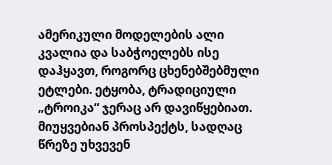ამერიკული მოდელების ალი კვალია და საბჭოელებს ისე დაჰყავთ, როგორც ცხენებშებმული ეტლები. ეტყობა, ტრადიციული „ტროიკა“ ჯერაც არ დავიწყებიათ. მიუყვებიან პროსპექტს, სადღაც წრეზე უხვევენ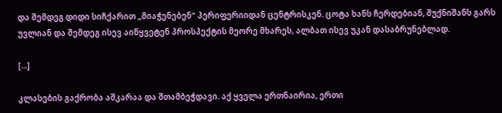და შემდეგ დიდი სიჩქარით „მიაჭენებენ“ პერიფერიიდან ცენტრისკენ. ცოტა ხანს ჩერდებიან, შუქნიშანს გარს უვლიან და შემდეგ ისევ აიწყვეტენ პროსპექტის მეორე მხარეს, ალბათ ისევ უკან დასაბრუნებლად.

[...]

კლასების გაქრობა აშკარაა და შთამბეჭდავი. აქ ყველა ერთნაირია, ერთი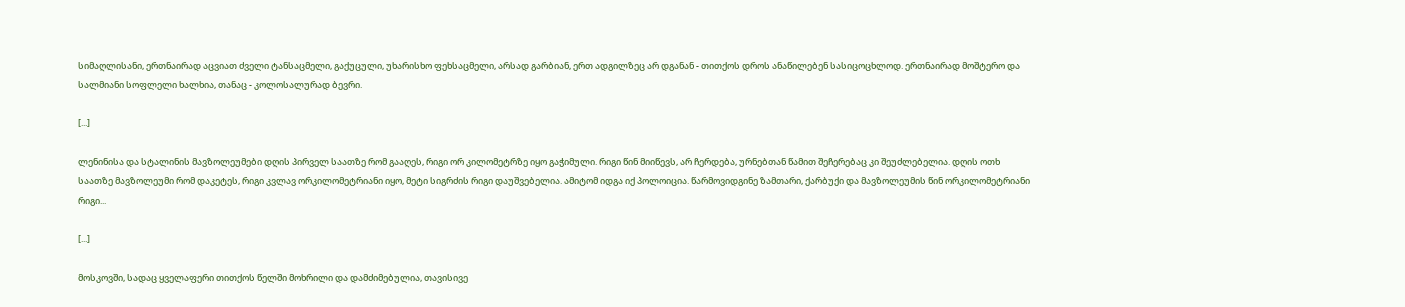სიმაღლისანი, ერთნაირად აცვიათ ძველი ტანსაცმელი, გაქუცული, უხარისხო ფეხსაცმელი, არსად გარბიან, ერთ ადგილზეც არ დგანან - თითქოს დროს ანაწილებენ სასიცოცხლოდ. ერთნაირად მოშტერო და სალმიანი სოფლელი ხალხია, თანაც - კოლოსალურად ბევრი.

[...]

ლენინისა და სტალინის მავზოლეუმები დღის პირველ საათზე რომ გააღეს, რიგი ორ კილომეტრზე იყო გაჭიმული. რიგი წინ მიიწევს, არ ჩერდება, ურნებთან წამით შეჩერებაც კი შეუძლებელია. დღის ოთხ საათზე მავზოლეუმი რომ დაკეტეს, რიგი კვლავ ორკილომეტრიანი იყო, მეტი სიგრძის რიგი დაუშვებელია. ამიტომ იდგა იქ პოლოიცია. წარმოვიდგინე ზამთარი, ქარბუქი და მავზოლეუმის წინ ორკილომეტრიანი რიგი...

[...]

მოსკოვში, სადაც ყველაფერი თითქოს წელში მოხრილი და დამძიმებულია, თავისივე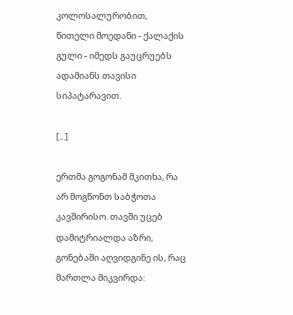კოლოსალურობით, წითელი მოედანი - ქალაქის გული - იმედს გაუცრუებს ადამიანს თავისი სიპატარავით.

[...]

ერთმა გოგონამ მკითხა, რა არ მოგწონთ საბჭოთა კავშირისო. თავში უცებ დამიტრიალდა აზრი, გონებაში აღვიდგინე ის, რაც მართლა მიკვირდა: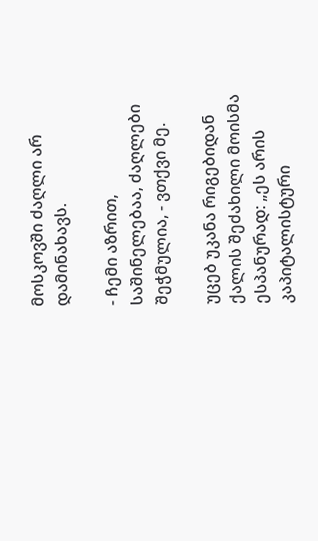მოსკოვში ძაღლი არ დამინახავს.

- ჩემი აზრით, საშინელებაა, ძაღლები შეჭმულია, - ვთქვი მე.

უცებ უკანა რიგებიდან ქალის შეძახილი მოისმა ესპანურად: „ეს არის კაპიტალისტური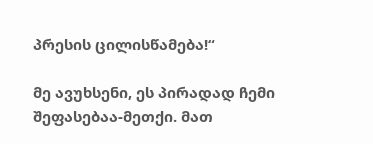პრესის ცილისწამება!“

მე ავუხსენი, ეს პირადად ჩემი შეფასებაა-მეთქი. მათ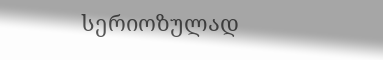სერიოზულად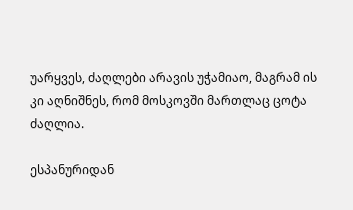უარყვეს, ძაღლები არავის უჭამიაო, მაგრამ ის კი აღნიშნეს, რომ მოსკოვში მართლაც ცოტა ძაღლია.

ესპანურიდან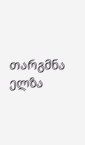თარგმნა ელზა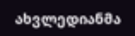ახვლედიანმა